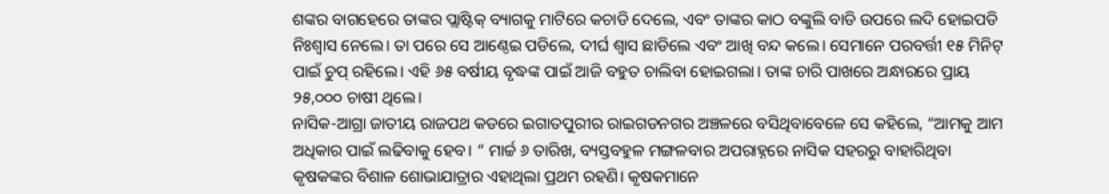ଶଙ୍କର ବାଗହେରେ ତାଙ୍କର ପ୍ଲାଷ୍ଟିକ୍ ବ୍ୟାଗକୁ ମାଟିରେ କଚାଡି ଦେଲେ, ଏବଂ ତାଙ୍କର କାଠ ବଙ୍କୁଲି ବାଡି ଉପରେ ଲଦି ହୋଇପଡି ନିଃଶ୍ୱାସ ନେଲେ। ତା ପରେ ସେ ଆଣ୍ଠେଇ ପଡିଲେ, ଦୀର୍ଘ ଶ୍ୱାସ ଛାଡିଲେ ଏବଂ ଆଖି ବନ୍ଦ କଲେ। ସେମାନେ ପରବର୍ତ୍ତୀ ୧୫ ମିନିଟ୍ ପାଇଁ ଚୁପ୍ ରହିଲେ। ଏହି ୬୫ ବର୍ଷୀୟ ବୃଦ୍ଧଙ୍କ ପାଇଁ ଆଜି ବହୁତ ଚାଲିବା ହୋଇଗଲା। ତାଙ୍କ ଚାରି ପାଖରେ ଅନ୍ଧାରରେ ପ୍ରାୟ ୨୫,୦୦୦ ଚାଷୀ ଥିଲେ।
ନାସିକ-ଆଗ୍ରା ଜାତୀୟ ରାଜପଥ କଡରେ ଇଗାତପୁରୀର ରାଇଗଡନଗର ଅଞ୍ଚଳରେ ବସିଥିବାବେଳେ ସେ କହିଲେ, “ଆମକୁ ଆମ ଅଧିକାର ପାଇଁ ଲଢିବାକୁ ହେବ। ” ମାର୍ଚ୍ଚ ୬ ତାରିଖ, ବ୍ୟସ୍ତବହୁଳ ମଙ୍ଗଳବାର ଅପରାହ୍ନରେ ନାସିକ ସହରରୁ ବାହାରିଥିବା କୃଷକଙ୍କର ବିଶାଳ ଶୋଭାଯାତ୍ରାର ଏହାଥିଲା ପ୍ରଥମ ରହଣି। କୃଷକମାନେ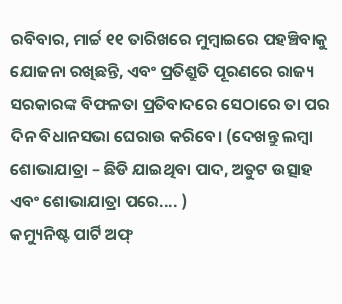ରବିବାର, ମାର୍ଚ୍ଚ ୧୧ ତାରିଖରେ ମୁମ୍ବାଇରେ ପହଞ୍ଚିବାକୁ ଯୋଜନା ରଖିଛନ୍ତି, ଏବଂ ପ୍ରତିଶ୍ରୁତି ପୂରଣରେ ରାଜ୍ୟ ସରକାରଙ୍କ ବିଫଳତା ପ୍ରତିବାଦରେ ସେଠାରେ ତା ପର ଦିନ ବିଧାନସଭା ଘେରାଉ କରିବେ। (ଦେଖନ୍ତୁ ଲମ୍ବା ଶୋଭାଯାତ୍ରା – ଛିଡି ଯାଇଥିବା ପାଦ, ଅତୁଟ ଉତ୍ସାହ ଏବଂ ଶୋଭାଯାତ୍ରା ପରେ.... )
କମ୍ୟୁନିଷ୍ଟ ପାର୍ଟି ଅଫ୍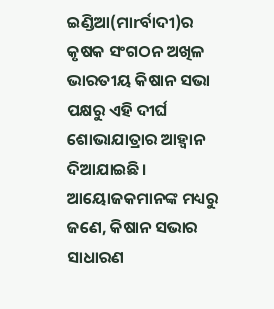ଇଣ୍ଡିଆ(ମାrର୍ବାଦୀ)ର କୃଷକ ସଂଗଠନ ଅଖିଳ ଭାରତୀୟ କିଷାନ ସଭା ପକ୍ଷରୁ ଏହି ଦୀର୍ଘ ଶୋଭାଯାତ୍ରାର ଆହ୍ୱାନ ଦିଆଯାଇଛି। ଆୟୋଜକମାନଙ୍କ ମଧ୍ୟରୁ ଜଣେ, କିଷାନ ସଭାର ସାଧାରଣ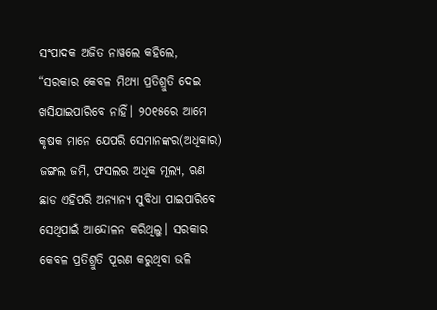ସଂପାଦକ ଅଜିତ ନାୱଲେ କହିଲେ, “ସରକାର କେବଳ ମିଥ୍ୟା ପ୍ରତିଶ୍ରୁତି ଦେଇ ଖସିଯାଇପାରିବେ ନାହିଁ। ୨୦୧୫ରେ ଆମେ କୃଷକ ମାନେ ଯେପରି ସେମାନଙ୍କର(ଅଧିକାର) ଜଙ୍ଗଲ ଜମି, ଫସଲର ଅଧିକ ମୂଲ୍ୟ, ଋଣ ଛାଡ ଏହିପରି ଅନ୍ୟାନ୍ୟ ସୁବିଧା ପାଇପାରିବେ ସେଥିପାଇଁ ଆନ୍ଦୋଳନ କରିଥିଲୁ। ସରକାର କେବଳ ପ୍ରତିଶ୍ରୁତି ପୂରଣ କରୁଥିବା ଭଳି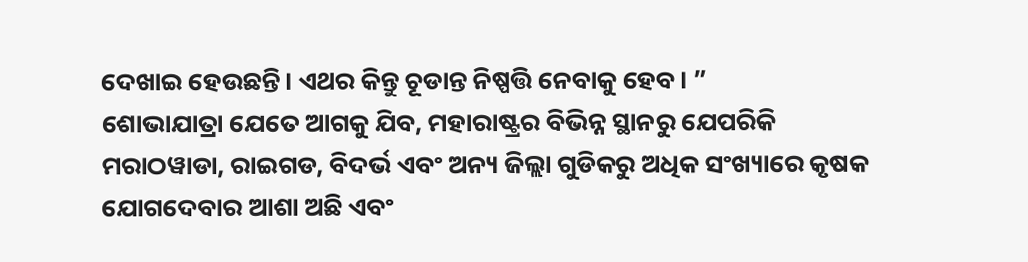ଦେଖାଇ ହେଉଛନ୍ତି। ଏଥର କିନ୍ତୁ ଚୂଡାନ୍ତ ନିଷ୍ପତ୍ତି ନେବାକୁ ହେବ। ”
ଶୋଭାଯାତ୍ରା ଯେତେ ଆଗକୁ ଯିବ, ମହାରାଷ୍ଟ୍ରର ବିଭିନ୍ନ ସ୍ଥାନରୁ ଯେପରିକି ମରାଠୱାଡା, ରାଇଗଡ, ବିଦର୍ଭ ଏବଂ ଅନ୍ୟ ଜିଲ୍ଲା ଗୁଡିକରୁ ଅଧିକ ସଂଖ୍ୟାରେ କୃଷକ ଯୋଗଦେବାର ଆଶା ଅଛି ଏବଂ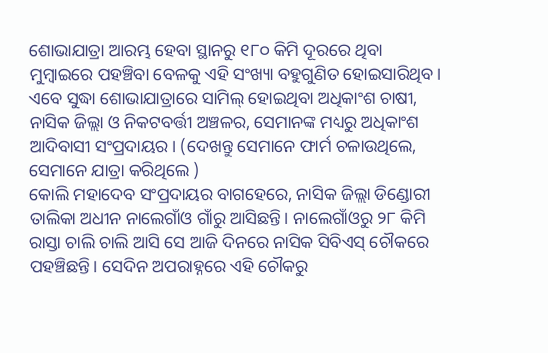ଶୋଭାଯାତ୍ରା ଆରମ୍ଭ ହେବା ସ୍ଥାନରୁ ୧୮୦ କିମି ଦୂରରେ ଥିବା ମୁମ୍ବାଇରେ ପହଞ୍ଚିବା ବେଳକୁ ଏହି ସଂଖ୍ୟା ବହୁଗୁଣିତ ହୋଇସାରିଥିବ। ଏବେ ସୁଦ୍ଧା ଶୋଭାଯାତ୍ରାରେ ସାମିଲ୍ ହୋଇଥିବା ଅଧିକାଂଶ ଚାଷୀ, ନାସିକ ଜିଲ୍ଲା ଓ ନିକଟବର୍ତ୍ତୀ ଅଞ୍ଚଳର, ସେମାନଙ୍କ ମଧ୍ୟରୁ ଅଧିକାଂଶ ଆଦିବାସୀ ସଂପ୍ରଦାୟର। (ଦେଖନ୍ତୁ ସେମାନେ ଫାର୍ମ ଚଳାଉଥିଲେ, ସେମାନେ ଯାତ୍ରା କରିଥିଲେ )
କୋଲି ମହାଦେବ ସଂପ୍ରଦାୟର ବାଗହେରେ, ନାସିକ ଜିଲ୍ଲା ଡିଣ୍ଡୋରୀ ତାଲିକା ଅଧୀନ ନାଲେଗାଁଓ ଗାଁରୁ ଆସିଛନ୍ତି। ନାଲେଗାଁଓରୁ ୨୮ କିମି ରାସ୍ତା ଚାଲି ଚାଲି ଆସି ସେ ଆଜି ଦିନରେ ନାସିକ ସିବିଏସ୍ ଚୌକରେ ପହଞ୍ଚିଛନ୍ତି। ସେଦିନ ଅପରାହ୍ନରେ ଏହି ଚୌକରୁ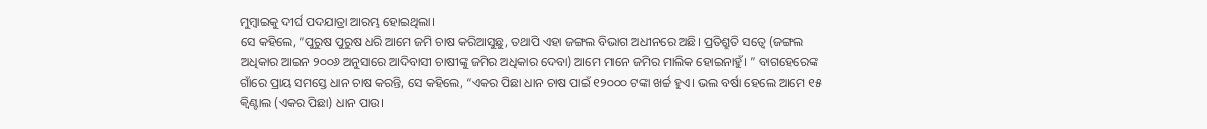ମୁମ୍ବାଇକୁ ଦୀର୍ଘ ପଦଯାତ୍ରା ଆରମ୍ଭ ହୋଇଥିଲା।
ସେ କହିଲେ, “ପୁରୁଷ ପୁରୁଷ ଧରି ଆମେ ଜମି ଚାଷ କରିଆସୁଛୁ, ତଥାପି ଏହା ଜଙ୍ଗଲ ବିଭାଗ ଅଧୀନରେ ଅଛି। ପ୍ରତିଶ୍ରୁତି ସତ୍ୱେ (ଜଙ୍ଗଲ ଅଧିକାର ଆଇନ ୨୦୦୬ ଅନୁସାରେ ଆଦିବାସୀ ଚାଷୀଙ୍କୁ ଜମିର ଅଧିକାର ଦେବା) ଆମେ ମାନେ ଜମିର ମାଲିକ ହୋଇନାହୁଁ। ” ବାଗହେରେଙ୍କ ଗାଁରେ ପ୍ରାୟ ସମସ୍ତେ ଧାନ ଚାଷ କରନ୍ତି, ସେ କହିଲେ, “ଏକର ପିଛା ଧାନ ଚାଷ ପାଇଁ ୧୨୦୦୦ ଟଙ୍କା ଖର୍ଚ୍ଚ ହୁଏ। ଭଲ ବର୍ଷା ହେଲେ ଆମେ ୧୫ କ୍ୱିଣ୍ଟାଲ (ଏକର ପିଛା) ଧାନ ପାଉ।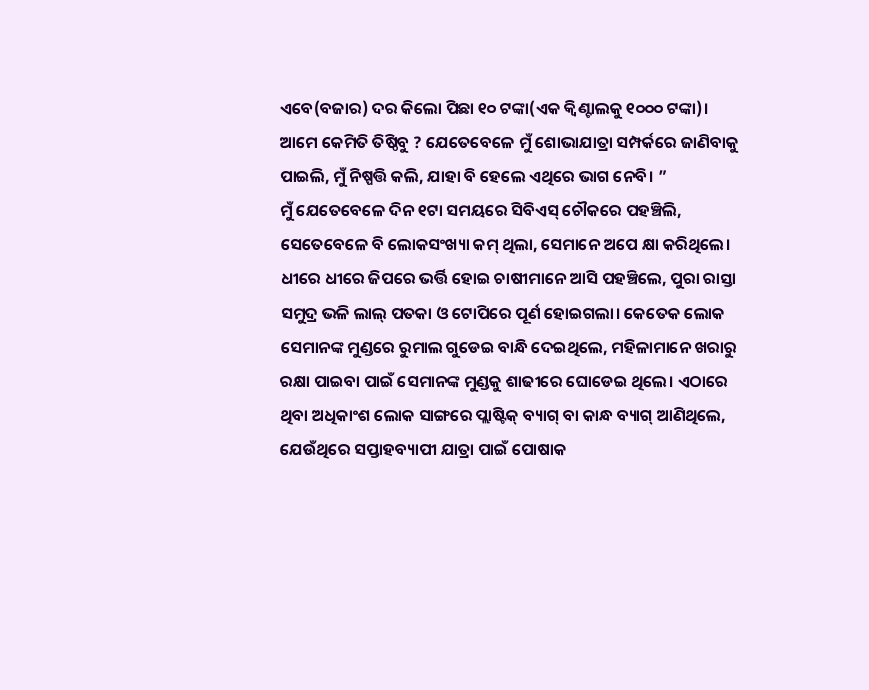ଏବେ(ବଜାର) ଦର କିଲୋ ପିଛା ୧୦ ଟଙ୍କା(ଏକ କ୍ୱିଣ୍ଟାଲକୁ ୧୦୦୦ ଟଙ୍କା)। ଆମେ କେମିତି ତିଷ୍ଠିବୁ ? ଯେତେବେଳେ ମୁଁ ଶୋଭାଯାତ୍ରା ସମ୍ପର୍କରେ ଜାଣିବାକୁ ପାଇଲି, ମୁଁ ନିଷ୍ପତ୍ତି କଲି, ଯାହା ବି ହେଲେ ଏଥିରେ ଭାଗ ନେବି। ”
ମୁଁ ଯେତେବେଳେ ଦିନ ୧ଟା ସମୟରେ ସିବିଏସ୍ ଚୌକରେ ପହଞ୍ଚିଲି, ସେତେବେଳେ ବି ଲୋକସଂଖ୍ୟା କମ୍ ଥିଲା, ସେମାନେ ଅପେ କ୍ଷା କରିଥିଲେ। ଧୀରେ ଧୀରେ ଜିପରେ ଭର୍ତ୍ତି ହୋଇ ଚାଷୀମାନେ ଆସି ପହଞ୍ଚିଲେ, ପୁରା ରାସ୍ତା ସମୁଦ୍ର ଭଳି ଲାଲ୍ ପତକା ଓ ଟୋପିରେ ପୂର୍ଣ ହୋଇଗଲା। କେତେକ ଲୋକ ସେମାନଙ୍କ ମୁଣ୍ଡରେ ରୁମାଲ ଗୁଡେଇ ବାନ୍ଧି ଦେଇଥିଲେ, ମହିଳାମାନେ ଖରାରୁ ରକ୍ଷା ପାଇବା ପାଇଁ ସେମାନଙ୍କ ମୁଣ୍ଡକୁ ଶାଢୀରେ ଘୋଡେଇ ଥିଲେ। ଏଠାରେ ଥିବା ଅଧିକାଂଶ ଲୋକ ସାଙ୍ଗରେ ପ୍ଲାଷ୍ଟିକ୍ ବ୍ୟାଗ୍ ବା କାନ୍ଧ ବ୍ୟାଗ୍ ଆଣିଥିଲେ, ଯେଉଁଥିରେ ସପ୍ତାହବ୍ୟାପୀ ଯାତ୍ରା ପାଇଁ ପୋଷାକ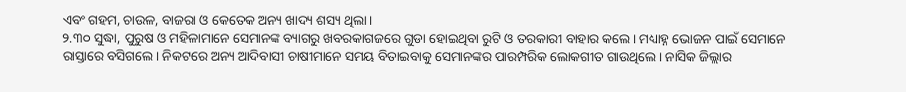ଏବଂ ଗହମ, ଚାଉଳ, ବାଜରା ଓ କେତେକ ଅନ୍ୟ ଖାଦ୍ୟ ଶସ୍ୟ ଥିଲା।
୨.୩୦ ସୁଦ୍ଧା, ପୁରୁଷ ଓ ମହିଳାମାନେ ସେମାନଙ୍କ ବ୍ୟାଗରୁ ଖବରକାଗଜରେ ଗୁଡା ହୋଇଥିବା ରୁଟି ଓ ତରକାରୀ ବାହାର କଲେ। ମଧ୍ୟାହ୍ନ ଭୋଜନ ପାଇଁ ସେମାନେ ରାସ୍ତାରେ ବସିଗଲେ। ନିକଟରେ ଅନ୍ୟ ଆଦିବାସୀ ଚାଷୀମାନେ ସମୟ ବିତାଇବାକୁ ସେମାନଙ୍କର ପାରମ୍ପରିକ ଲୋକଗୀତ ଗାଉଥିଲେ। ନାସିକ ଜିଲ୍ଲାର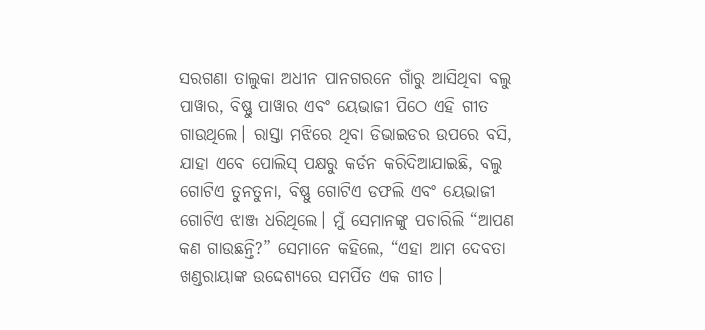ସରଗଣା ତାଲୁକା ଅଧୀନ ପାନଗରନେ ଗାଁରୁ ଆସିଥିବା ବଲୁ ପାୱାର, ବିଷ୍ଣୁ ପାୱାର ଏବଂ ୟେଭାଜୀ ପିଠେ ଏହି ଗୀତ ଗାଉଥିଲେ। ରାସ୍ତା ମଝିରେ ଥିବା ଡିଭାଇଡର ଉପରେ ବସି, ଯାହା ଏବେ ପୋଲିସ୍ ପକ୍ଷରୁ କର୍ଡନ କରିଦିଆଯାଇଛି, ବଲୁ ଗୋଟିଏ ତୁନତୁନା, ବିଷ୍ଣୁ ଗୋଟିଏ ଡଫଲି ଏବଂ ୟେଭାଜୀ ଗୋଟିଏ ଝାଞ୍ଜ ଧରିଥିଲେ। ମୁଁ ସେମାନଙ୍କୁ ପଚାରିଲି “ଆପଣ କଣ ଗାଉଛନ୍ତି?” ସେମାନେ କହିଲେ, “ଏହା ଆମ ଦେବତା ଖଣ୍ଡରାୟାଙ୍କ ଉଦ୍ଦେଶ୍ୟରେ ସମର୍ପିତ ଏକ ଗୀତ।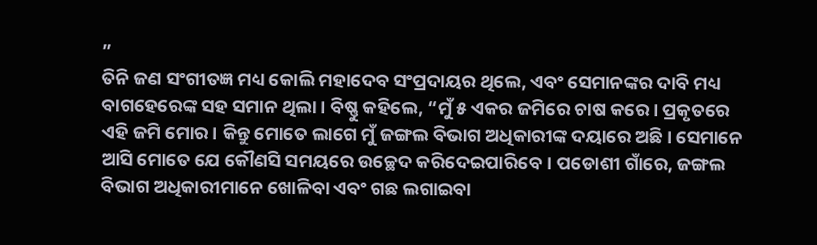”
ତିନି ଜଣ ସଂଗୀତଜ୍ଞ ମଧ୍ୟ କୋଲି ମହାଦେବ ସଂପ୍ରଦାୟର ଥିଲେ, ଏବଂ ସେମାନଙ୍କର ଦାବି ମଧ୍ୟ ବାଗହେରେଙ୍କ ସହ ସମାନ ଥିଲା। ବିଷ୍ଣୁ କହିଲେ, “ମୁଁ ୫ ଏକର ଜମିରେ ଚାଷ କରେ। ପ୍ରକୃତରେ ଏହି ଜମି ମୋର। କିନ୍ତୁ ମୋତେ ଲାଗେ ମୁଁ ଜଙ୍ଗଲ ବିଭାଗ ଅଧିକାରୀଙ୍କ ଦୟାରେ ଅଛି। ସେମାନେ ଆସି ମୋତେ ଯେ କୌଣସି ସମୟରେ ଉଚ୍ଛେଦ କରିଦେଇପାରିବେ। ପଡୋଶୀ ଗାଁରେ, ଜଙ୍ଗଲ ବିଭାଗ ଅଧିକାରୀମାନେ ଖୋଳିବା ଏବଂ ଗଛ ଲଗାଇବା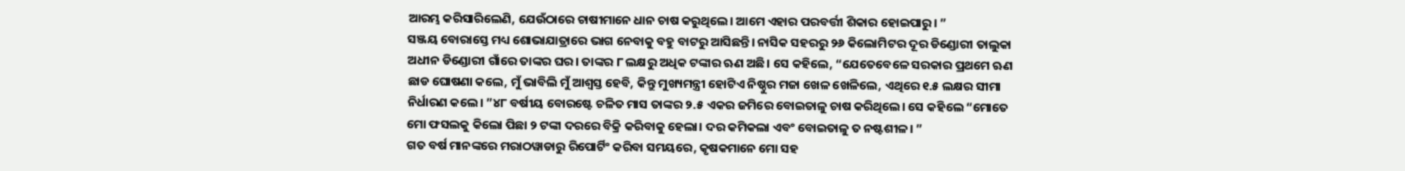ଆରମ୍ଭ କରିସାରିଲେଣି, ଯେଉଁଠାରେ ଚାଷୀମାନେ ଧାନ ଚାଷ କରୁଥିଲେ। ଆମେ ଏହାର ପରବର୍ତ୍ତୀ ଶିକାର ହୋଇପାରୁ। ”
ସଞ୍ଜୟ ବୋରାସ୍ତେ ମଧ୍ୟ ଶୋଭାଯାତ୍ରାରେ ଭାଗ ନେବାକୁ ବହୁ ବାଟରୁ ଆସିଛନ୍ତି। ନାସିକ ସହରରୁ ୨୬ କିଲୋମିଟର ଦୂର ଡିଣ୍ଡୋରୀ ତାଲୁକା ଅଧୀନ ଡିଣ୍ଡୋରୀ ଗାଁରେ ତାଙ୍କର ଘର। ତାଙ୍କର ୮ ଲକ୍ଷରୁ ଅଧିକ ଟଙ୍କାର ଋଣ ଅଛି। ସେ କହିଲେ, “ଯେତେବେଳେ ସରକାର ପ୍ରଥମେ ଋଣ ଛାଡ ଘୋଷଣା କଲେ, ମୁଁ ଭାବିଲି ମୁଁ ଆଶ୍ୱସ୍ତ ହେବି, କିନ୍ତୁ ମୁଖ୍ୟମନ୍ତ୍ରୀ ହୋଟିଏ ନିଷ୍ଠୁର ମଜା ଖେଳ ଖେଳିଲେ, ଏଥିରେ ୧.୫ ଲକ୍ଷର ସୀମା ନିର୍ଧାରଣ କଲେ। ”୪୮ ବର୍ଷୀୟ ବୋରଷ୍ଟେ ଚଳିତ ମାସ ତାଙ୍କର ୨.୫ ଏକର ଜମିରେ ବୋଇତାଳୁ ଚାଷ କରିଥିଲେ। ସେ କହିଲେ “ମୋତେ ମୋ ଫସଲକୁ କିଲୋ ପିଛା ୨ ଟଙ୍କା ଦରରେ ବିକ୍ରି କରିବାକୁ ହେଲା। ଦର କମିକଲା ଏବଂ ବୋଇତାଳୁ ତ ନଷ୍ଟଶୀଳ। ”
ଗତ ବର୍ଷ ମାନଙ୍କରେ ମରାଠୱାଡାରୁ ରିପୋର୍ଟିଂ କରିବା ସମୟରେ, କୃଷକମାନେ ମୋ ସହ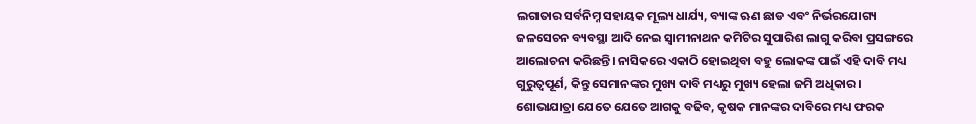ଲଗାତାର ସର୍ବନିମ୍ନ ସହାୟକ ମୂଲ୍ୟ ଧାର୍ଯ୍ୟ, ବ୍ୟାଙ୍କ ଋଣ ଛାଡ ଏବଂ ନିର୍ଭରଯୋଗ୍ୟ ଜଳସେଚନ ବ୍ୟବସ୍ଥା ଆଦି ନେଇ ସ୍ୱାମୀନାଥନ କମିଟିର ସୁପାରିଶ ଲାଗୁ କରିବା ପ୍ରସଙ୍ଗରେ ଆଲୋଚନା କରିଛନ୍ତି। ନାସିକରେ ଏକାଠି ହୋଇଥିବା ବହୁ ଲୋକଙ୍କ ପାଇଁ ଏହି ଦାବି ମଧ୍ୟ ଗୁରୁତ୍ୱପୂର୍ଣ, କିନ୍ତୁ ସେମାନଙ୍କର ମୁଖ୍ୟ ଦାବି ମଧ୍ୟରୁ ମୁଖ୍ୟ ହେଲା ଜମି ଅଧିକାର। ଶୋଭାଯାତ୍ରା ଯେତେ ଯେତେ ଆଗକୁ ବଢିବ, କୃଷକ ମାନଙ୍କର ଦାବିରେ ମଧ୍ୟ ଫରକ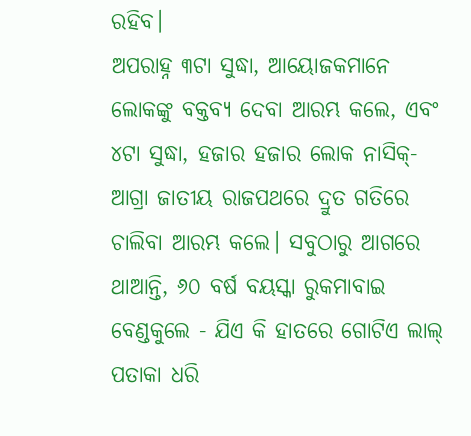ରହିବ।
ଅପରାହ୍ନ ୩ଟା ସୁଦ୍ଧା, ଆୟୋଜକମାନେ ଲୋକଙ୍କୁ ବକ୍ତବ୍ୟ ଦେବା ଆରମ୍ଭ କଲେ, ଏବଂ ୪ଟା ସୁଦ୍ଧା, ହଜାର ହଜାର ଲୋକ ନାସିକ୍-ଆଗ୍ରା ଜାତୀୟ ରାଜପଥରେ ଦ୍ରୁତ ଗତିରେ ଚାଲିବା ଆରମ୍ଭ କଲେ। ସବୁଠାରୁ ଆଗରେ ଥାଆନ୍ତି, ୬୦ ବର୍ଷ ବୟସ୍କା ରୁକମାବାଇ ବେଣ୍ଡକୁଲେ - ଯିଏ କି ହାତରେ ଗୋଟିଏ ଲାଲ୍ ପତାକା ଧରି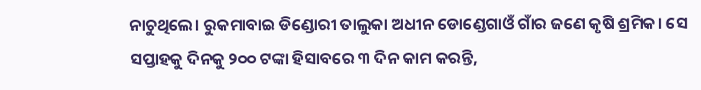ନାଚୁଥିଲେ। ରୁକମାବାଇ ଡିଣ୍ଡୋରୀ ତାଲୁକା ଅଧୀନ ଡୋଣ୍ଡେଗାଓଁ ଗାଁର ଜଣେ କୃଷି ଶ୍ରମିକ। ସେ ସପ୍ତାହକୁ ଦିନକୁ ୨୦୦ ଟଙ୍କା ହିସାବରେ ୩ ଦିନ କାମ କରନ୍ତି,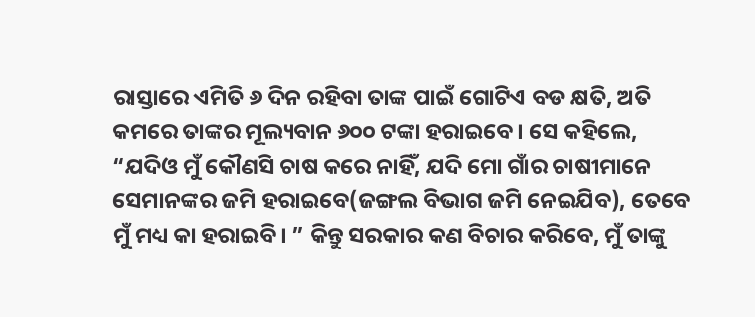ରାସ୍ତାରେ ଏମିତି ୬ ଦିନ ରହିବା ତାଙ୍କ ପାଇଁ ଗୋଟିଏ ବଡ କ୍ଷତି, ଅତି କମରେ ତାଙ୍କର ମୂଲ୍ୟବାନ ୬୦୦ ଟଙ୍କା ହରାଇବେ। ସେ କହିଲେ, “ଯଦିଓ ମୁଁ କୌଣସି ଚାଷ କରେ ନାହିଁ, ଯଦି ମୋ ଗାଁର ଚାଷୀମାନେ ସେମାନଙ୍କର ଜମି ହରାଇବେ(ଜଙ୍ଗଲ ବିଭାଗ ଜମି ନେଇଯିବ), ତେବେ ମୁଁ ମଧ୍ୟ କା ହରାଇବି। ” କିନ୍ତୁ ସରକାର କଣ ବିଚାର କରିବେ, ମୁଁ ତାଙ୍କୁ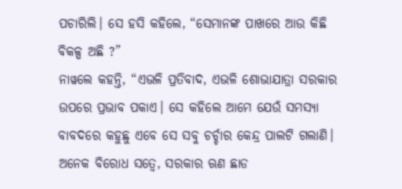ପଚାରିଲି। ସେ ହସି କହିଲେ, “ସେମାନଙ୍କ ପାଖରେ ଆଉ କିଛି ବିକଳ୍ପ ଅଛି ?”
ନାୱଲେ କହନ୍ତି, “ଏଭଳି ପ୍ରତିବାଦ, ଏଭଳି ଶୋଭାଯାତ୍ରା ସରକାର ଉପରେ ପ୍ରଭାବ ପକାଏ। ସେ କହିଲେ ଆମେ ଯେଉଁ ସମସ୍ୟା ବାବଦରେ କହୁଛୁ ଏବେ ସେ ସବୁ ଚର୍ଚ୍ଚାର କେନ୍ଦ୍ର ପାଲଟି ଗଲାଣି। ଅନେକ ବିରୋଧ ସତ୍ୱେ, ସରକାର ଋଣ ଛାଡ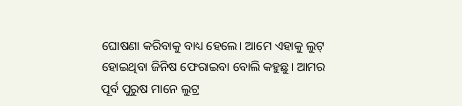ଘୋଷଣା କରିବାକୁ ବାଧ୍ୟ ହେଲେ। ଆମେ ଏହାକୁ ଲୁଟ୍ ହୋଇଥିବା ଜିନିଷ ଫେରାଇବା ବୋଲି କହୁଛୁ। ଆମର ପୂର୍ବ ପୁରୁଷ ମାନେ ଲୁଟ୍ର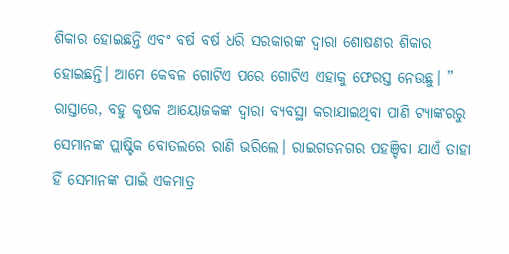ଶିକାର ହୋଇଛନ୍ତି ଏବଂ ବର୍ଷ ବର୍ଷ ଧରି ସରକାରଙ୍କ ଦ୍ୱାରା ଶୋଷଣର ଶିକାର ହୋଇଛନ୍ତି। ଆମେ କେବଳ ଗୋଟିଏ ପରେ ଗୋଟିଏ ଏହାକୁ ଫେରସ୍ତ ନେଉଛୁ। ”
ରାସ୍ତାରେ, ବହୁ କୃଷକ ଆୟୋଜକଙ୍କ ଦ୍ୱାରା ବ୍ୟବସ୍ଥା କରାଯାଇଥିବା ପାଣି ଟ୍ୟାଙ୍କରରୁ ସେମାନଙ୍କ ପ୍ଲାଷ୍ଟିକ ବୋତଲରେ ରାଣି ଭରିଲେ। ରାଇଗଡନଗର ପହଞ୍ଚିବା ଯାଏଁ ତାହା ହିଁ ସେମାନଙ୍କ ପାଇଁ ଏକମାତ୍ର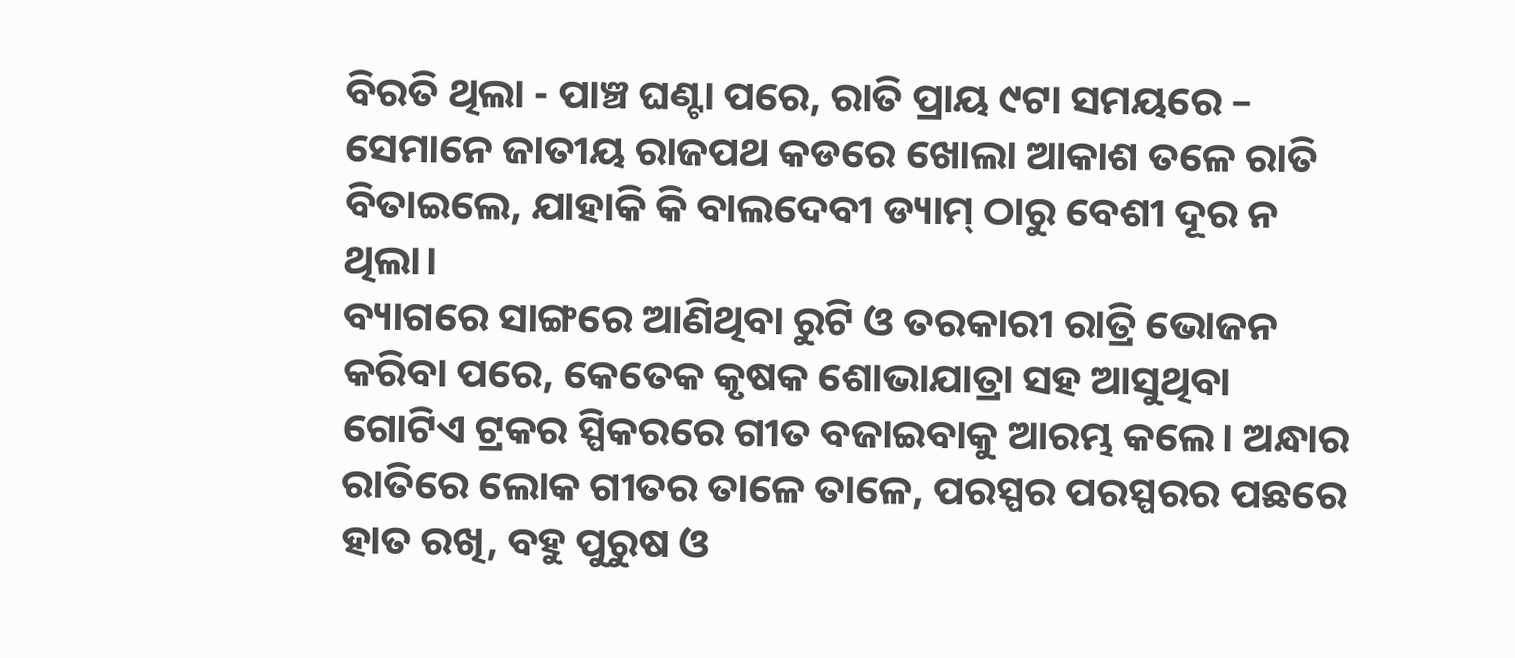ବିରତି ଥିଲା - ପାଞ୍ଚ ଘଣ୍ଟା ପରେ, ରାତି ପ୍ରାୟ ୯ଟା ସମୟରେ – ସେମାନେ ଜାତୀୟ ରାଜପଥ କଡରେ ଖୋଲା ଆକାଶ ତଳେ ରାତି ବିତାଇଲେ, ଯାହାକି କି ବାଲଦେବୀ ଡ୍ୟାମ୍ ଠାରୁ ବେଶୀ ଦୂର ନ ଥିଲା।
ବ୍ୟାଗରେ ସାଙ୍ଗରେ ଆଣିଥିବା ରୁଟି ଓ ତରକାରୀ ରାତ୍ରି ଭୋଜନ କରିବା ପରେ, କେତେକ କୃଷକ ଶୋଭାଯାତ୍ରା ସହ ଆସୁଥିବା ଗୋଟିଏ ଟ୍ରକର ସ୍ପିକରରେ ଗୀତ ବଜାଇବାକୁ ଆରମ୍ଭ କଲେ। ଅନ୍ଧାର ରାତିରେ ଲୋକ ଗୀତର ତାଳେ ତାଳେ, ପରସ୍ପର ପରସ୍ପରର ପଛରେ ହାତ ରଖି, ବହୁ ପୁରୁଷ ଓ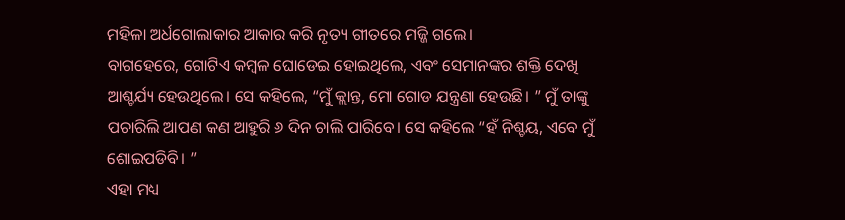ମହିଳା ଅର୍ଧଗୋଲାକାର ଆକାର କରି ନୃତ୍ୟ ଗୀତରେ ମଜ୍ଜି ଗଲେ।
ବାଗହେରେ, ଗୋଟିଏ କମ୍ବଳ ଘୋଡେଇ ହୋଇଥିଲେ, ଏବଂ ସେମାନଙ୍କର ଶକ୍ତି ଦେଖି ଆଶ୍ଚର୍ଯ୍ୟ ହେଉଥିଲେ। ସେ କହିଲେ, “ମୁଁ କ୍ଲାନ୍ତ, ମୋ ଗୋଡ ଯନ୍ତ୍ରଣା ହେଉଛି। ” ମୁଁ ତାଙ୍କୁ ପଚାରିଲି ଆପଣ କଣ ଆହୁରି ୬ ଦିନ ଚାଲି ପାରିବେ। ସେ କହିଲେ “ହଁ ନିଶ୍ଚୟ, ଏବେ ମୁଁ ଶୋଇପଡିବି। ”
ଏହା ମଧ୍ୟ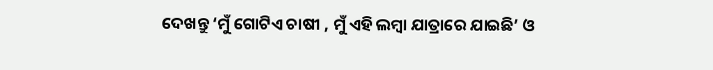ଦେଖନ୍ତୁ ‘ମୁଁ ଗୋଟିଏ ଚାଷୀ , ମୁଁ ଏହି ଲମ୍ବା ଯାତ୍ରାରେ ଯାଇଛି’ ଓ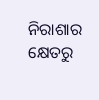ନିରାଶାର କ୍ଷେତରୁ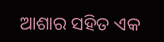ଆଶାର ସହିତ ଏକ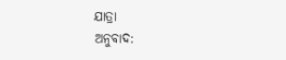ଯାତ୍ରା
ଅନୁବାଦ: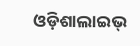ଓଡ଼ିଶାଲାଇଭ୍